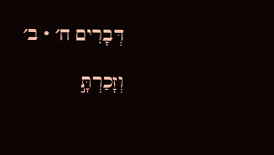דְּבָרִים ח׳ · ב׳

וְזָכַרְתָּ֣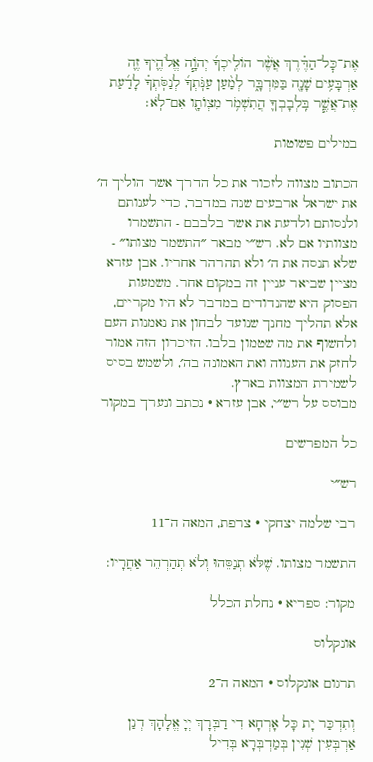אֶת־כׇּל־הַדֶּ֗רֶךְ אֲשֶׁ֨ר הוֹלִֽיכְךָ֜ יְהֹוָ֧ה אֱלֹהֶ֛יךָ זֶ֛ה אַרְבָּעִ֥ים שָׁנָ֖ה בַּמִּדְבָּ֑ר לְמַ֨עַן עַנֹּֽתְךָ֜ לְנַסֹּֽתְךָ֗ לָדַ֜עַת אֶת־אֲשֶׁ֧ר בִּֽלְבָבְךָ֛ הֲתִשְׁמֹ֥ר מִצְוֺתָ֖ו אִם־לֹֽא׃

במילים פשוטות

הכתוב מצווה לזכור את כל הדרך אשר הוליך ה׳ את ישראל ארבעים שנה במדבר, כדי לענותם ולנסותם ולדעת את אשר בלבבם - התשמרו מצוותיו אם לא. רש״י מבאר ״התשמר מצותו״ - שלא תנסה את ה׳ ולא תהרהר אחריו. אבן עזרא מציין שביאר עניין זה במקום אחר. משמעות הפסוק היא שהנדודים במדבר לא היו מקריים, אלא תהליך מחנך שנועד לבחון את נאמנות העם ולחשוף את מה שטמון בלבו. הזיכרון הזה אמור לחזק את הענווה ואת האמונה בה׳, ולשמש בסיס לשמירת המצוות בארץ.
מבוסס על רש״י, אבן עזרא · נכתב ונערך במקור

כל המפרשים

רש״י

רבי שלמה יצחקי · צרפת, המאה ה־11

התשמר מצותו. שֶׁלֹּא תְנַסֵּהוּ וְלֹא תְהַרְהֵר אַחֲרָיו:

מקור: ספריא · נחלת הכלל

אונקלוס

תרגום אונקלוס · המאה ה־2

וְתִדְכַּר יָת כָּל אָרְחָא דִי דַבְּרָךְ יְיָ אֱלָהָךְ דְנַן אַרְבְּעִין שְׁנִין בְּמַדְבְּרָא בְּדִיל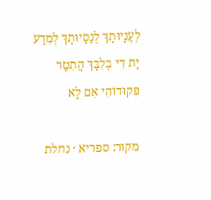לְעַנָיוּתָךְ לְנַסָיוּתָךְ לְמִדַע יָת דִי בְלִבָּךְ הֲתִטַר פִּקוּדוֹהִי אִם לָא

מקור: ספריא · נחלת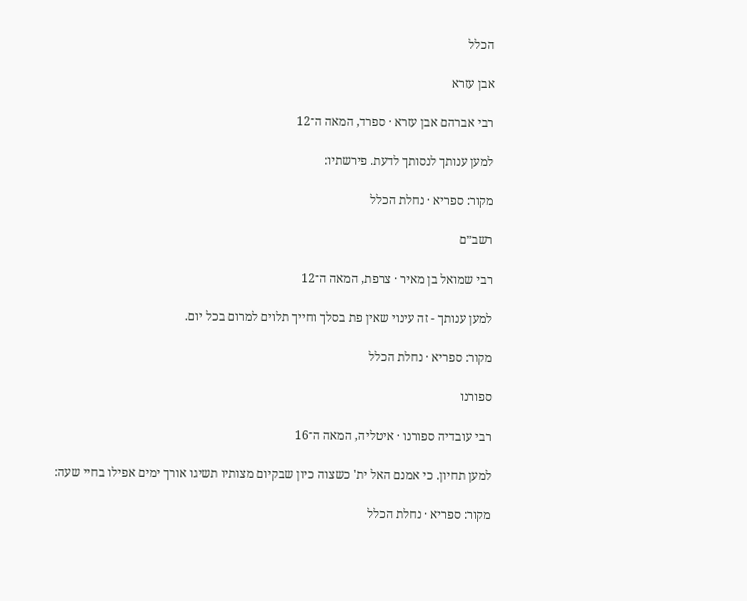הכלל

אבן עזרא

רבי אברהם אבן עזרא · ספרד, המאה ה־12

למען ענותך לנסותך לדעת. פירשתיו:

מקור: ספריא · נחלת הכלל

רשב״ם

רבי שמואל בן מאיר · צרפת, המאה ה־12

למען ענותך - זה עינוי שאין פת בסלך וחייך תלוים למרום בכל יום.

מקור: ספריא · נחלת הכלל

ספורנו

רבי עובדיה ספורנו · איטליה, המאה ה־16

למען תחיון. כי אמנם האל ית' כשצוה כיון שבקיום מצותיו תשיגו אורך ימים אפילו בחיי שעה:

מקור: ספריא · נחלת הכלל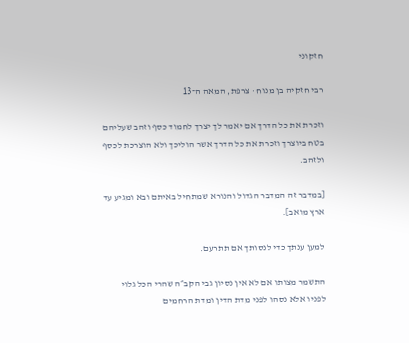חזקוני

רבי חזקיה בן מנוח · צרפת, המאה ה־13

וזכרת את כל הדרך אם יאמר לך יצרך לחמוד כסף וזהב שעליהם בטח ביוצרך וזכרת את כל הדרך אשר הוליכך ולא הוצרכת לכסף ולזהב.

[במדבר זה המדבר הגדול והנורא שמתחיל באיתם ובא ומגיע עד ארץ מואב].

למען ענתך כדי לנסותך אם תתרעם.

התשמר מצותו אם לא אין נסיון גבי הקב״ה שהרי הכל גלוי לפניו אלא נסהו לפני מדת הדין ומדת הרחמים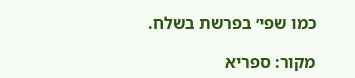כמו שפי׳ בפרשת בשלח.

מקור: ספריא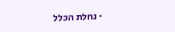· נחלת הכלל